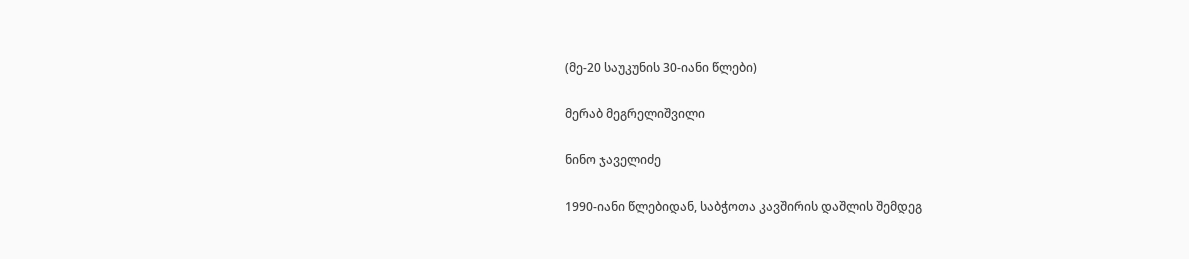(მე-20 საუკუნის 30-იანი წლები)

მერაბ მეგრელიშვილი

ნინო ჯაველიძე

1990-იანი წლებიდან, საბჭოთა კავშირის დაშლის შემდეგ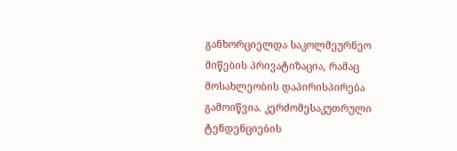განხორციელდა საკოლმეურნეო მიწების პრივატიზაცია, რამაც მოსახლეობის დაპირისპირება გამოიწვია. კერძომესაკუთრული ტენდენციების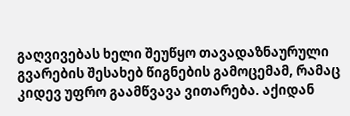გაღვივებას ხელი შეუწყო თავადაზნაურული გვარების შესახებ წიგნების გამოცემამ, რამაც კიდევ უფრო გაამწვავა ვითარება. აქიდან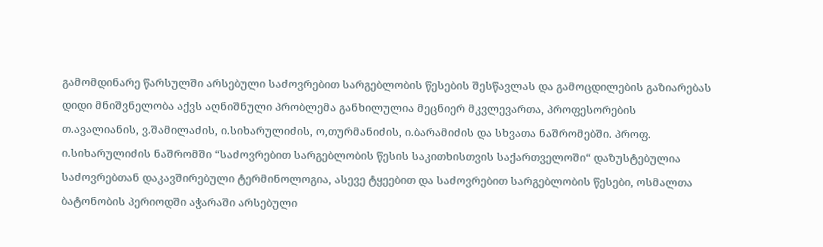გამომდინარე წარსულში არსებული საძოვრებით სარგებლობის წესების შესწავლას და გამოცდილების გაზიარებას დიდი მნიშვნელობა აქვს აღნიშნული პრობლემა განხილულია მეცნიერ მკვლევართა, პროფესორების თ.ავალიანის, ვ.შამილაძის, ი.სიხარულიძის, ო,თურმანიძის, ი.ბარამიძის და სხვათა ნაშრომებში. პროფ. ი.სიხარულიძის ნაშრომში “საძოვრებით სარგებლობის წესის საკითხისთვის საქართველოში“ დაზუსტებულია საძოვრებთან დაკავშირებული ტერმინოლოგია, ასევე ტყეებით და საძოვრებით სარგებლობის წესები, ოსმალთა ბატონობის პერიოდში აჭარაში არსებული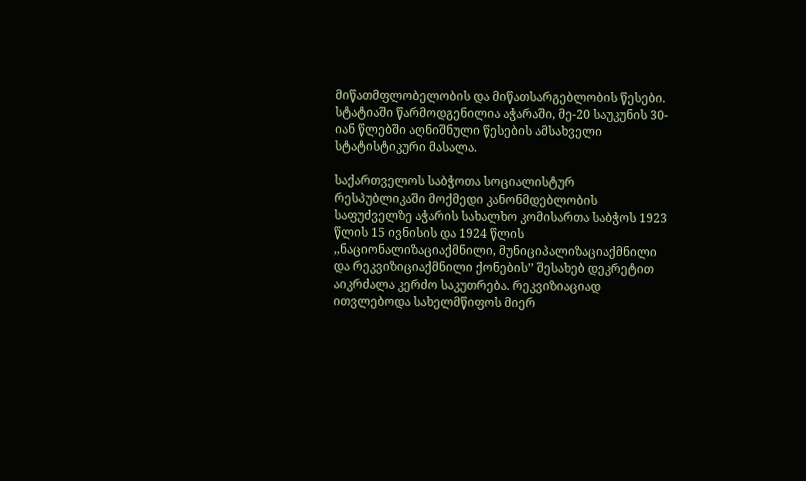მიწათმფლობელობის და მიწათსარგებლობის წესები. სტატიაში წარმოდგენილია აჭარაში, მე-20 საუკუნის 30-იან წლებში აღნიშნული წესების ამსახველი სტატისტიკური მასალა.

საქართველოს საბჭოთა სოციალისტურ რესპუბლიკაში მოქმედი კანონმდებლობის საფუძველზე აჭარის სახალხო კომისართა საბჭოს 1923 წლის 15 ივნისის და 1924 წლის ,,ნაციონალიზაციაქმნილი, მუნიციპალიზაციაქმნილი და რეკვიზიციაქმნილი ქონების’’ შესახებ დეკრეტით აიკრძალა კერძო საკუთრება. რეკვიზიაციად ითვლებოდა სახელმწიფოს მიერ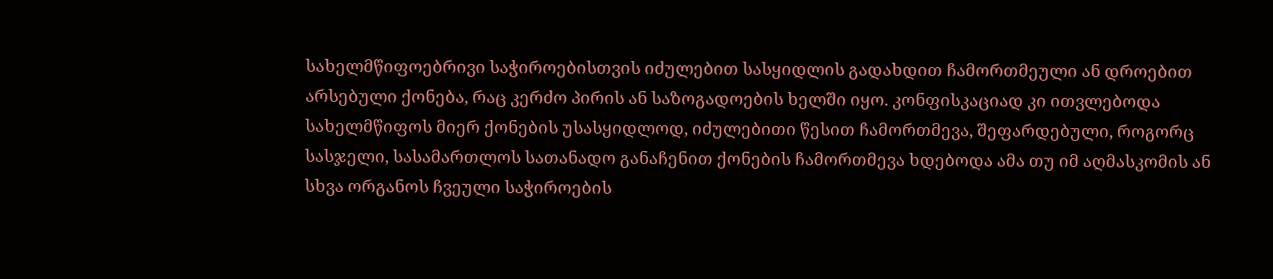სახელმწიფოებრივი საჭიროებისთვის იძულებით სასყიდლის გადახდით ჩამორთმეული ან დროებით არსებული ქონება, რაც კერძო პირის ან საზოგადოების ხელში იყო. კონფისკაციად კი ითვლებოდა სახელმწიფოს მიერ ქონების უსასყიდლოდ, იძულებითი წესით ჩამორთმევა, შეფარდებული, როგორც სასჯელი, სასამართლოს სათანადო განაჩენით ქონების ჩამორთმევა ხდებოდა ამა თუ იმ აღმასკომის ან სხვა ორგანოს ჩვეული საჭიროების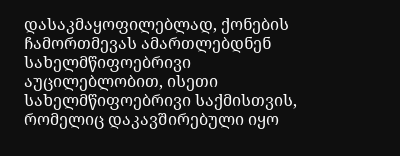დასაკმაყოფილებლად, ქონების ჩამორთმევას ამართლებდნენ სახელმწიფოებრივი აუცილებლობით, ისეთი სახელმწიფოებრივი საქმისთვის, რომელიც დაკავშირებული იყო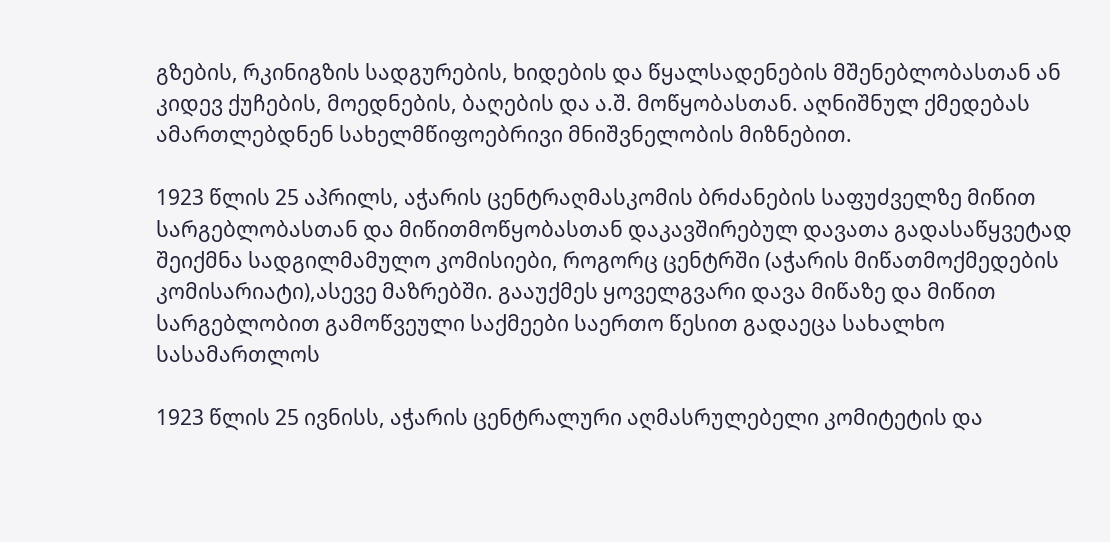გზების, რკინიგზის სადგურების, ხიდების და წყალსადენების მშენებლობასთან ან კიდევ ქუჩების, მოედნების, ბაღების და ა.შ. მოწყობასთან. აღნიშნულ ქმედებას ამართლებდნენ სახელმწიფოებრივი მნიშვნელობის მიზნებით.

1923 წლის 25 აპრილს, აჭარის ცენტრაღმასკომის ბრძანების საფუძველზე მიწით სარგებლობასთან და მიწითმოწყობასთან დაკავშირებულ დავათა გადასაწყვეტად შეიქმნა სადგილმამულო კომისიები, როგორც ცენტრში (აჭარის მიწათმოქმედების კომისარიატი),ასევე მაზრებში. გააუქმეს ყოველგვარი დავა მიწაზე და მიწით სარგებლობით გამოწვეული საქმეები საერთო წესით გადაეცა სახალხო სასამართლოს

1923 წლის 25 ივნისს, აჭარის ცენტრალური აღმასრულებელი კომიტეტის და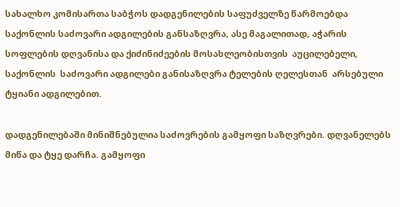სახალხო კომისართა საბჭოს დადგენილების საფუძველზე წარმოებდა საქონლის საძოვარი ადგილების განსაზღვრა, ასე მაგალითად, აჭარის სოფლების დღვანისა და ქიძინიძეების მოსახლეობისთვის  აუცილებელი,  საქონლის  საძოვარი ადგილები განისაზღვრა ტელების ღელესთან  არსებული ტყიანი ადგილებით.

დადგენილებაში მინიშნებულია საძოვრების გამყოფი საზღვრები. დღვანელებს მიწა და ტყე დარჩა. გამყოფი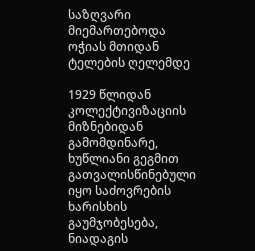საზღვარი მიემართებოდა ოჭიას მთიდან ტელების ღელემდე

1929 წლიდან კოლექტივიზაციის მიზნებიდან გამომდინარე, ხუწლიანი გეგმით გათვალისწინებული იყო საძოვრების ხარისხის გაუმჯობესება, ნიადაგის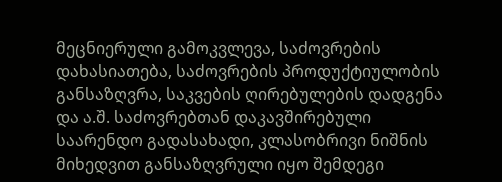მეცნიერული გამოკვლევა, საძოვრების დახასიათება, საძოვრების პროდუქტიულობის განსაზღვრა, საკვების ღირებულების დადგენა და ა.შ. საძოვრებთან დაკავშირებული საარენდო გადასახადი, კლასობრივი ნიშნის მიხედვით განსაზღვრული იყო შემდეგი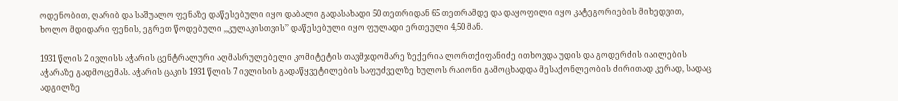ოდენობით, ღარიბ და საშუალო ფენაზე დაწესებული იყო დაბალი გადასახადი 50 თეთრიდან 65 თეთრამდე და დაყოფილი იყო კატეგორიების მიხედვით, ხოლო მდიდარი ფენის, ეგრეთ წოდებული ,,კულაკისთვის’’ დაწესებული იყო ფულადი ერთეული 4,50 მან.

1931 წლის 2 ივლისს აჭარის ცენტრალური აღმასრულებელი კომიტეტის თავმჯდომარე ზექერია ლორთქიფანიძე ითხოვდა უდის და გოდერძის იაილების აჭარაზე გადმოცემას. აჭარის ცაკის 1931 წლის 7 ივლისის გადაწყვეტილების საფუძველზე ხულოს რაიონი გამოცხადდა მესაქონლეობის ძირითად კერად, სადაც ადგილზე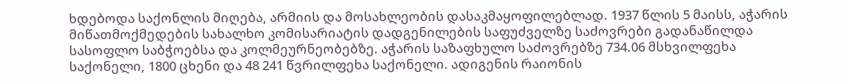ხდებოდა საქონლის მიღება, არმიის და მოსახლეობის დასაკმაყოფილებლად. 1937 წლის 5 მაისს, აჭარის მიწათმოქმედების სახალხო კომისარიატის დადგენილების საფუძველზე საძოვრები გადანაწილდა სასოფლო საბჭოებსა და კოლმეურნეობებზე. აჭარის საზაფხულო საძოვრებზე 734.06 მსხვილფეხა საქონელი, 1800 ცხენი და 48 241 წვრილფეხა საქონელი. ადიგენის რაიონის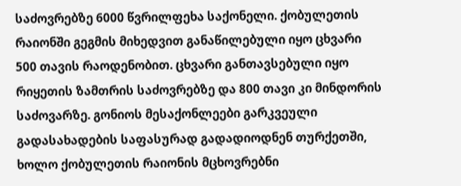საძოვრებზე 6000 წვრილფეხა საქონელი. ქობულეთის რაიონში გეგმის მიხედვით განაწილებული იყო ცხვარი 500 თავის რაოდენობით. ცხვარი განთავსებული იყო რიყეთის ზამთრის საძოვრებზე და 800 თავი კი მინდორის საძოვარზე. გონიოს მესაქონლეები გარკვეული გადასახადების საფასურად გადადიოდნენ თურქეთში, ხოლო ქობულეთის რაიონის მცხოვრებნი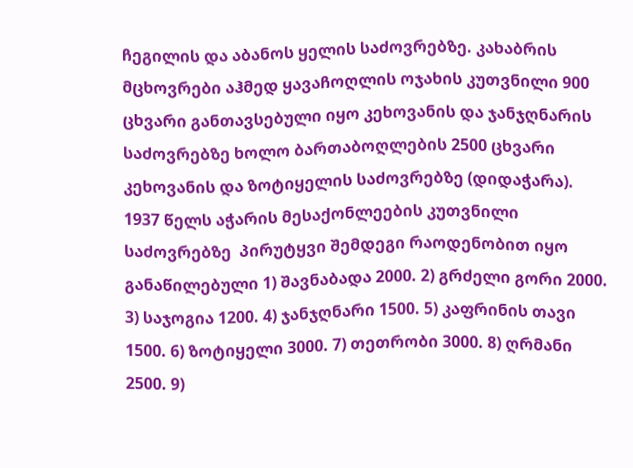ჩეგილის და აბანოს ყელის საძოვრებზე. კახაბრის მცხოვრები აჰმედ ყავაჩოღლის ოჯახის კუთვნილი 900 ცხვარი განთავსებული იყო კეხოვანის და ჯანჯღნარის საძოვრებზე ხოლო ბართაბოღლების 2500 ცხვარი კეხოვანის და ზოტიყელის საძოვრებზე (დიდაჭარა). 1937 წელს აჭარის მესაქონლეების კუთვნილი საძოვრებზე  პირუტყვი შემდეგი რაოდენობით იყო განაწილებული 1) შავნაბადა 2000. 2) გრძელი გორი 2000. 3) საჯოგია 1200. 4) ჯანჯღნარი 1500. 5) კაფრინის თავი 1500. 6) ზოტიყელი 3000. 7) თეთრობი 3000. 8) ღრმანი 2500. 9)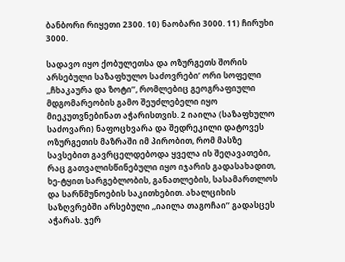ბანბორი რიყეთი 2300. 10) ნაობარი 3000. 11) ჩირუხი 3000.

სადავო იყო ქობულეთსა და ოზურგეთს შორის არსებული საზაფხულო საძოვრები’ ორი სოფელი ,,ჩხაკაურა და ზოტი’’, რომლებიც გეოგრაფიული მდგომარეობის გამო შეუძლებელი იყო მიეკუთვნებინათ აჭარისთვის. 2 იაილა (საზაფხულო საძოვარი) ნაფოცხვარა და შედრეკილი დატოვეს ოზურგეთის მაზრაში იმ პირობით, რომ მასზე სავსებით გავრცელდებოდა ყველა ის შეღავათები, რაც გათვალისწინებული იყო იჯარის გადასახადით, ხე-ტყით სარგებლობის, განათლების, სასამართლოს და სარწმუნოების საკითხებით. ახალციხის  საზღვრებში არსებული ,,იაილა თაგოჩაი’’ გადასცეს აჭარას. ჯერ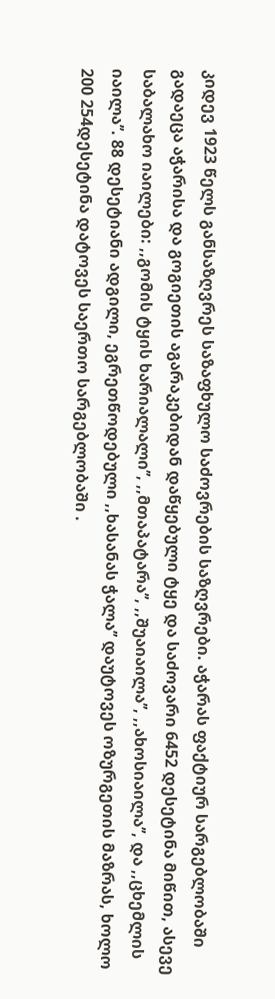კიდევ 1923 წელს განსაზღვრეს საზაფხულო საძოვრების საზღვრები. აჭარას ფაქტიურ სარგებლობაში გადაეცა აჭარისა და გოგიეთის აგარაკებიდან დაწყებული ტყე და საძოვარი 6452 დესეტინა მიწით, ასევე საბალახო იაილები: ,,გომის ტყის ხარიალალი’’, ,,მთაპატარა’’, ,,შუაიაილა’’, ,,ახოსიაილა’’, და ,,ცხემლის იაილა’’. 88 დესეტიანი ადგილი, ეგრეთწოდებული ,,ხასანას ჭალა’’ დაუტოვეს ოზურგეთის მაზრას, ხოლო 200 254დესეტინა დატოვეს საერთო სარგებლობაში .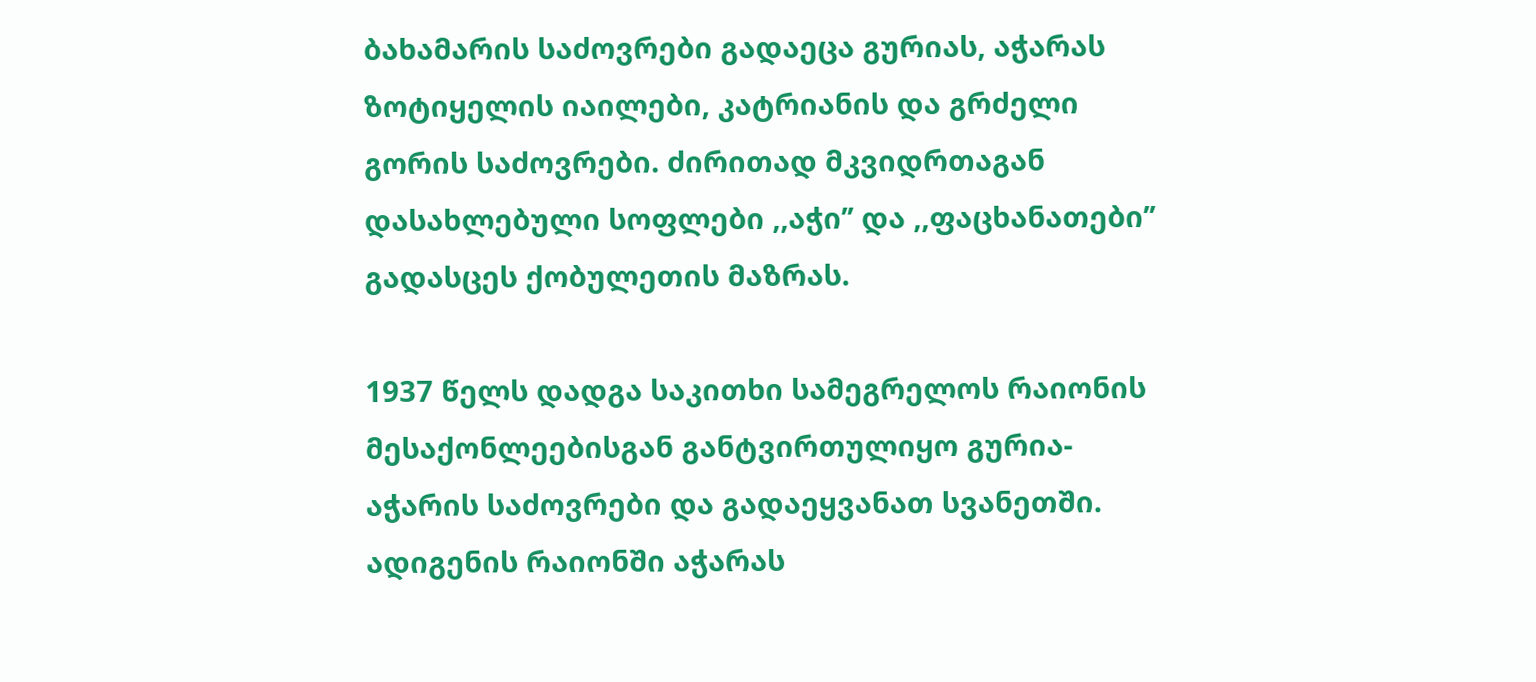ბახამარის საძოვრები გადაეცა გურიას, აჭარას ზოტიყელის იაილები, კატრიანის და გრძელი გორის საძოვრები. ძირითად მკვიდრთაგან დასახლებული სოფლები ,,აჭი’’ და ,,ფაცხანათები’’ გადასცეს ქობულეთის მაზრას.

1937 წელს დადგა საკითხი სამეგრელოს რაიონის მესაქონლეებისგან განტვირთულიყო გურია-აჭარის საძოვრები და გადაეყვანათ სვანეთში. ადიგენის რაიონში აჭარას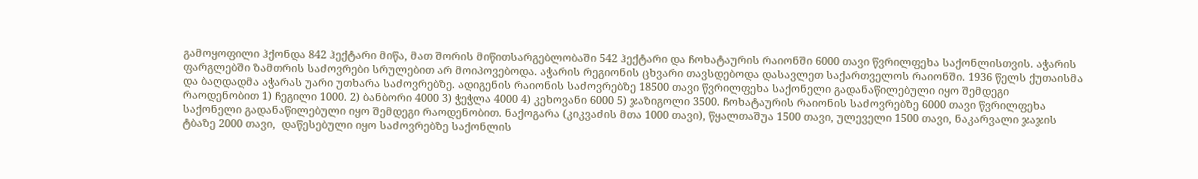გამოყოფილი ჰქონდა 842 ჰექტარი მიწა, მათ შორის მიწითსარგებლობაში 542 ჰექტარი და ჩოხატაურის რაიონში 6000 თავი წვრილფეხა საქონლისთვის. აჭარის ფარგლებში ზამთრის საძოვრები სრულებით არ მოიპოვებოდა. აჭარის რეგიონის ცხვარი თავსდებოდა დასავლეთ საქართველოს რაიონში. 1936 წელს ქუთაისმა და ბაღდადმა აჭარას უარი უთხარა საძოვრებზე. ადიგენის რაიონის საძოვრებზე 18500 თავი წვრილფეხა საქონელი გადანაწილებული იყო შემდეგი რაოდენობით 1) ჩეგილი 1000. 2) ბანბორი 4000 3) ჭეჭლა 4000 4) კეხოვანი 6000 5) ჯაზიგოლი 3500. ჩოხატაურის რაიონის საძოვრებზე 6000 თავი წვრილფეხა საქონელი გადანაწილებული იყო შემდეგი რაოდენობით. ნაქოგარა (კიკვაძის მთა 1000 თავი), წყალთაშუა 1500 თავი, ულეველი 1500 თავი, ნაკარვალი ჯაჯის ტბაზე 2000 თავი,  დაწესებული იყო საძოვრებზე საქონლის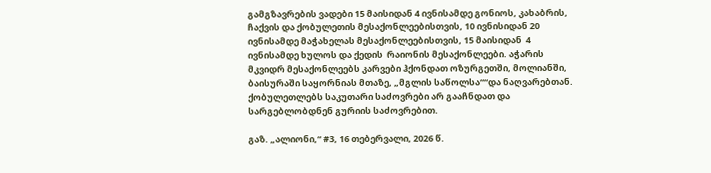გამგზავრების ვადები 15 მაისიდან 4 ივნისამდე გონიოს, კახაბრის, ჩაქვის და ქობულეთის მესაქონლეებისთვის, 10 ივნისიდან 20 ივნისამდე მაჭახელას მესაქონლეებისთვის, 15 მაისიდან  4 ივნისამდე ხულოს და ქედის  რაიონის მესაქონლეები. აჭარის მკვიდრ მესაქონლეებს კარვები ჰქონდათ ოზურგეთში, მოლიანში, ბაისურაში საყორნიას მთაზე, „მგლის საწოლსა““და ნაღვარებთან. ქობულეთლებს საკუთარი საძოვრები არ გააჩნდათ და სარგებლობდნენ გურიის საძოვრებით.

გაზ. „ალიონი,“ #3, 16 თებერვალი, 2026 წ.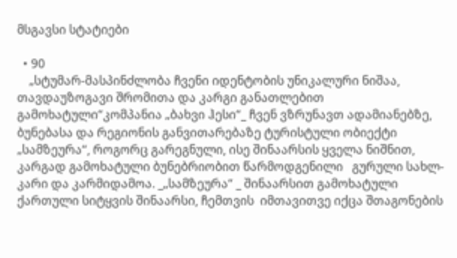მსგავსი სტატიები

  • 90
    „სტუმარ-მასპინძლობა ჩვენი იდენტობის უნიკალური ნიშაა, თავდაუზოგავი შრომითა და კარგი განათლებით გამოხატული“კომპანია „ბახვი ჰესი“_ ჩვენ ვზრუნავთ ადამიანებზე, ბუნებასა და რეგიონის განვითარებაზე ტურისტული ობიექტი  „სამზეურა“, როგორც გარეგნული, ისე შინაარსის ყველა ნიშნით,    კარგად გამოხატული ბუნებრიობით წარმოდგენილი   გურული სახლ-კარი და კარმიდამოა. _„სამზეურა“ _ შინაარსით გამოხატული  ქართული სიტყვის შინაარსი, ჩემთვის  იმთავითვე იქცა შთაგონების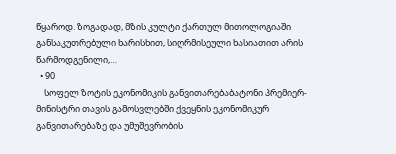წყაროდ. ზოგადად, მზის კულტი ქართულ მითოლოგიაში განსაკუთრებული ხარისხით, სიღრმისეული ხასიათით არის წარმოდგენილი,…
  • 90
    სოფელ ზოტის ეკონომიკის განვითარებაბატონი პრემიერ-მინისტრი თავის გამოსვლებში ქვეყნის ეკონომიკურ განვითარებაზე და უმუშევრობის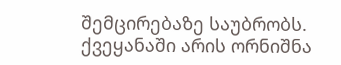შემცირებაზე საუბრობს. ქვეყანაში არის ორნიშნა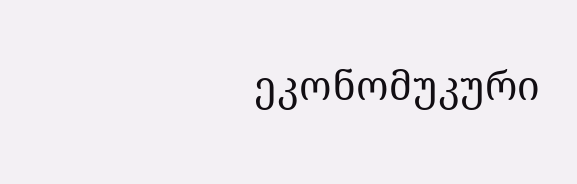ეკონომუკური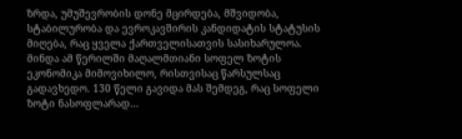ზრდა, უმუშევრობის დონე მცირდება, მშვიდობა, სტაბილურობა და ევროკავშირის კანდიდატის სტატუსის მიღება, რაც ყველა ქართველისათვის სასიხარულოა. მინდა ამ წერილში მაღალმთიანი სოფელ ზოტის ეკონომიკა მიმოვიხილო, რისთვისაც წარსულსაც გადავხედო. 130 წელი გავიდა მას შემდეგ, რაც სოფელი ზოტი ნასოფლარად…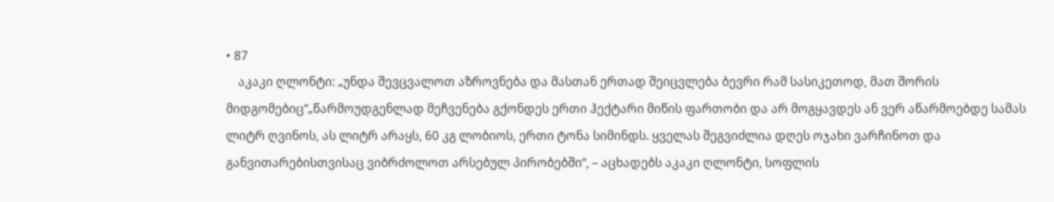• 87
    აკაკი ღლონტი: „უნდა შევცვალოთ აზროვნება და მასთან ერთად შეიცვლება ბევრი რამ სასიკეთოდ, მათ შორის მიდგომებიც“„წარმოუდგენლად მეჩვენება გქონდეს ერთი ჰექტარი მიწის ფართობი და არ მოგყავდეს ან ვერ აწარმოებდე სამას ლიტრ ღვინოს, ას ლიტრ არაყს, 60 კგ ლობიოს, ერთი ტონა სიმინდს. ყველას შეგვიძლია დღეს ოჯახი ვარჩინოთ და განვითარებისთვისაც ვიბრძოლოთ არსებულ პირობებში“, – აცხადებს აკაკი ღლონტი, სოფლის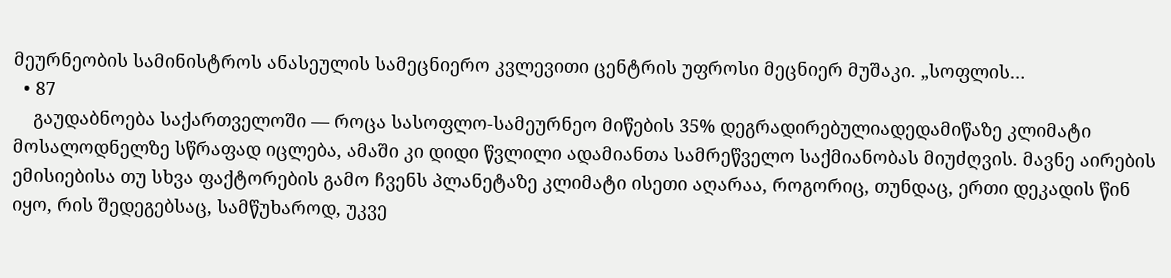მეურნეობის სამინისტროს ანასეულის სამეცნიერო კვლევითი ცენტრის უფროსი მეცნიერ მუშაკი. „სოფლის…
  • 87
    გაუდაბნოება საქართველოში — როცა სასოფლო-სამეურნეო მიწების 35% დეგრადირებულიადედამიწაზე კლიმატი მოსალოდნელზე სწრაფად იცლება, ამაში კი დიდი წვლილი ადამიანთა სამრეწველო საქმიანობას მიუძღვის. მავნე აირების ემისიებისა თუ სხვა ფაქტორების გამო ჩვენს პლანეტაზე კლიმატი ისეთი აღარაა, როგორიც, თუნდაც, ერთი დეკადის წინ იყო, რის შედეგებსაც, სამწუხაროდ, უკვე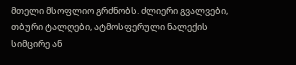მთელი მსოფლიო გრძნობს. ძლიერი გვალვები, თბური ტალღები, ატმოსფერული ნალექის სიმცირე ან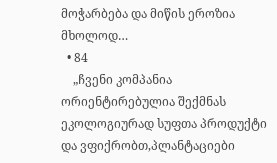მოჭარბება და მიწის ეროზია მხოლოდ…
  • 84
    „ჩვენი კომპანია ორიენტირებულია შექმნას ეკოლოგიურად სუფთა პროდუქტი და ვფიქრობთ,პლანტაციები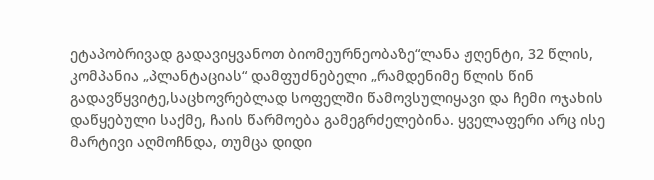ეტაპობრივად გადავიყვანოთ ბიომეურნეობაზე“ლანა ჟღენტი, 32 წლის, კომპანია „პლანტაციას“ დამფუძნებელი „რამდენიმე წლის წინ გადავწყვიტე,საცხოვრებლად სოფელში წამოვსულიყავი და ჩემი ოჯახის დაწყებული საქმე, ჩაის წარმოება გამეგრძელებინა. ყველაფერი არც ისე მარტივი აღმოჩნდა, თუმცა დიდი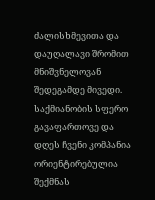ძალისხმევითა და დაუღალავი შრომით მნიშვნელოვან შედეგამდე მივედი. საქმიანობის სფერო გავაფართოვე და დღეს ჩვენი კომპანია ორიენტირებულია შექმნას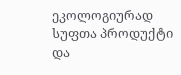ეკოლოგიურად სუფთა პროდუქტი და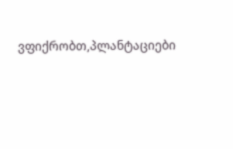ვფიქრობთ,პლანტაციები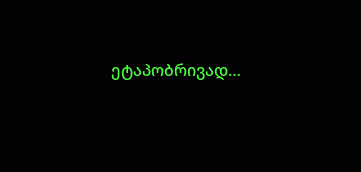ეტაპობრივად…